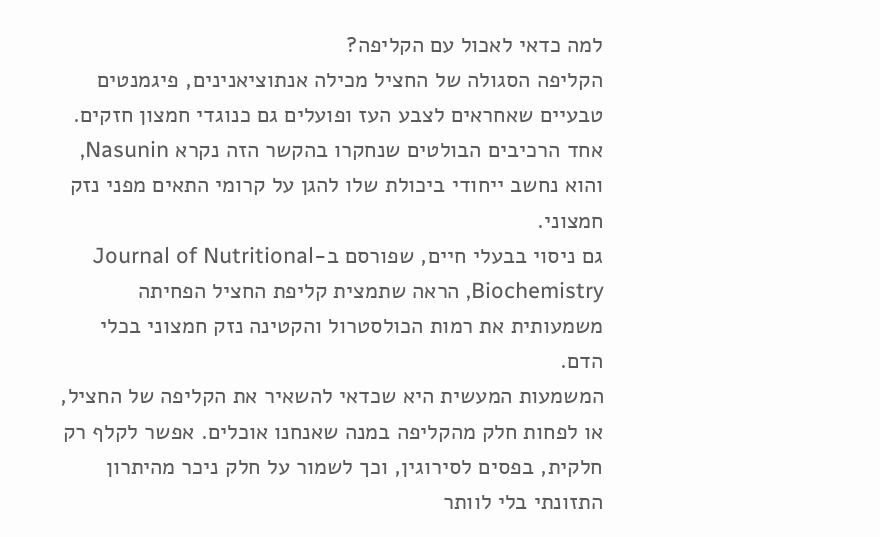למה כדאי לאכול עם הקליפה?
הקליפה הסגולה של החציל מכילה אנתוציאנינים, פיגמנטים טבעיים שאחראים לצבע העז ופועלים גם כנוגדי חמצון חזקים. אחד הרכיבים הבולטים שנחקרו בהקשר הזה נקרא Nasunin, והוא נחשב ייחודי ביכולת שלו להגן על קרומי התאים מפני נזק חמצוני.
גם ניסוי בבעלי חיים, שפורסם ב-Journal of Nutritional Biochemistry, הראה שתמצית קליפת החציל הפחיתה משמעותית את רמות הכולסטרול והקטינה נזק חמצוני בכלי הדם.
המשמעות המעשית היא שכדאי להשאיר את הקליפה של החציל, או לפחות חלק מהקליפה במנה שאנחנו אוכלים. אפשר לקלף רק חלקית, בפסים לסירוגין, וכך לשמור על חלק ניכר מהיתרון התזונתי בלי לוותר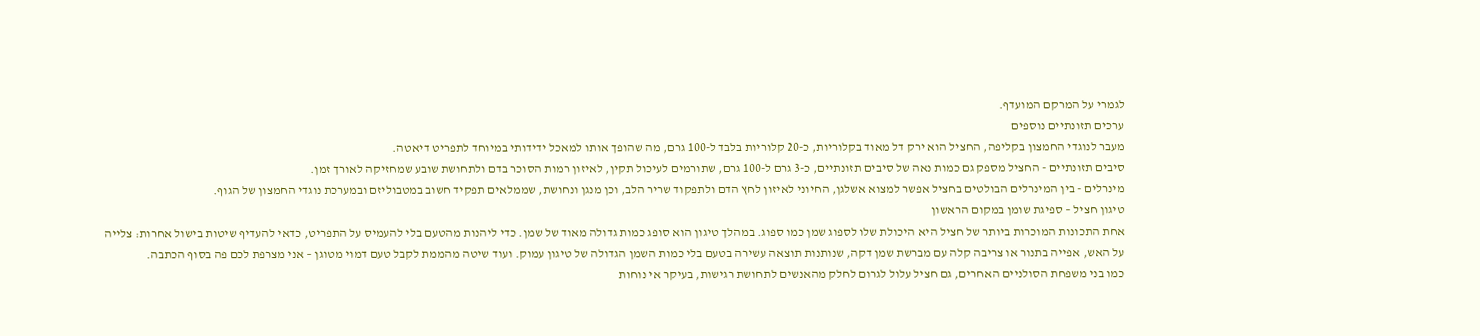לגמרי על המרקם המועדף.
ערכים תזונתיים נוספים
מעבר לנוגדי החמצון בקליפה, החציל הוא ירק דל מאוד בקלוריות, כ-20 קלוריות בלבד ל-100 גרם, מה שהופך אותו למאכל ידידותי במיוחד לתפריט דיאטה.
סיבים תזונתיים - החציל מספק גם כמות נאה של סיבים תזונתיים, כ-3 גרם ל-100 גרם, שתורמים לעיכול תקין, לאיזון רמות הסוכר בדם ולתחושת שובע שמחזיקה לאורך זמן.
מינרלים - בין המינרלים הבולטים בחציל אפשר למצוא אשלגן, החיוני לאיזון לחץ הדם ולתפקוד שריר הלב, וכן מנגן ונחושת, שממלאים תפקיד חשוב במטבוליזם ובמערכת נוגדי החמצון של הגוף.
טיגון חציל – ספיגת שומן במקום הראשון
אחת התכונות המוכרות ביותר של חציל היא היכולת שלו לספוג שמן כמו ספוג. במהלך טיגון הוא סופג כמות גדולה מאוד של שמן. כדי ליהנות מהטעם בלי להעמיס על התפריט, כדאי להעדיף שיטות בישול אחרות: צלייה על האש, אפייה בתנור או צריבה קלה עם מברשת שמן דקה, שנותנות תוצאה עשירה בטעם בלי כמות השמן הגדולה של טיגון עמוק. ועוד שיטה מהממת לקבל טעם דמוי מטוגן – אני מצרפת לכם פה בסוף הכתבה.
כמו בני משפחת הסולניים האחרים, גם חציל עלול לגרום לחלק מהאנשים לתחושת רגישות, בעיקר אי נוחות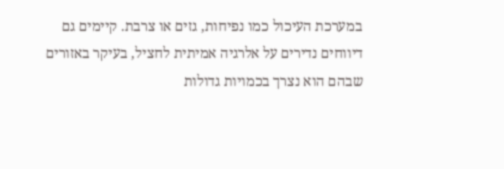במערכת העיכול כמו נפיחות, גזים או צרבת. קיימים גם דיווחים נדירים על אלרגיה אמיתית לחציל, בעיקר באזורים שבהם הוא נצרך בכמויות גדולות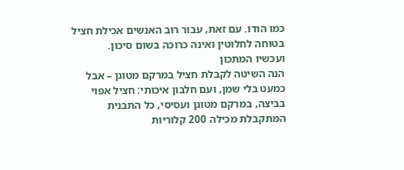כמו הודו. עם זאת, עבור רוב האנשים אכילת חציל בטוחה לחלוטין ואינה כרוכה בשום סיכון.
ועכשיו המתכון
הנה השיטה לקבלת חציל במרקם מטוגן – אבל כמעט בלי שמן, ועם חלבון איכותי: חציל אפוי בביצה, במרקם מטוגן ועסיסי, כל התבנית המתקבלת מכילה 200 קלוריות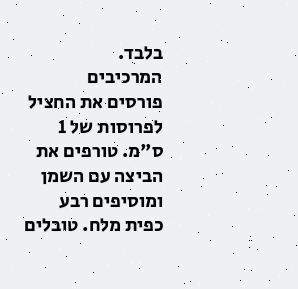בלבד.
המרכיבים
פורסים את החציל לפרוסות של 1 ס"מ. טורפים את הביצה עם השמן ומוסיפים רבע כפית מלח. טובלים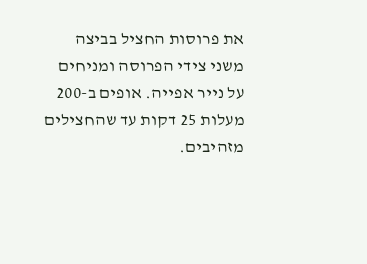את פרוסות החציל בביצה משני צידי הפרוסה ומניחים על נייר אפייה. אופים ב-200 מעלות 25 דקות עד שהחצילים מזהיבים.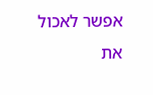אפשר לאכול את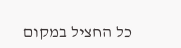כל החציל במקום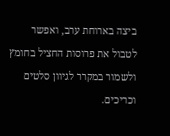ביצה בארוחת ערב, ואפשר לטבול את פרוסות החציל בחומץ ולשמור במקרר לגיוון סלטים וכריכים.